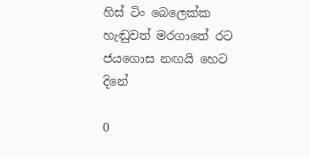හිස් ටිං බෙලෙක්ක හැඬුවත් මරගාතේ රට ජයගොස නඟයි හෙට දිනේ

0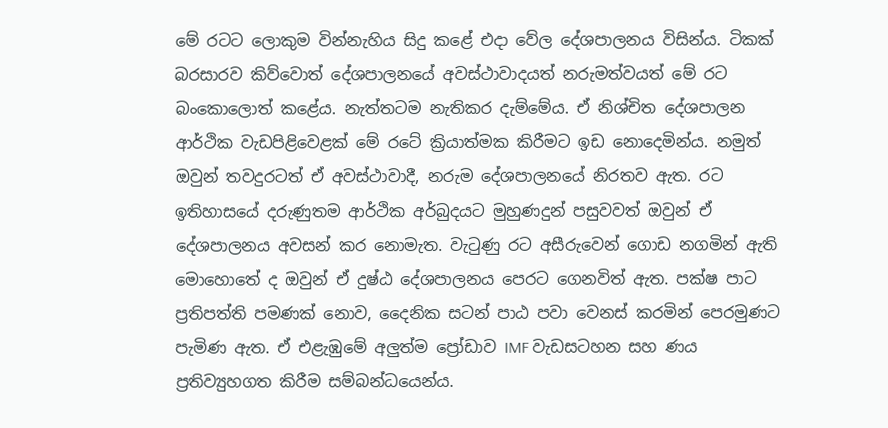මේ රටට ලොකුම වින්නැහිය සිදු කළේ එදා වේල දේශපාලනය විසින්ය. ටිකක් බරසාරව කිව්වොත් දේශපාලනයේ අවස්ථාවාදයත් නරුමත්වයත් මේ රට බංකොලොත් කළේය. නැත්තටම නැතිකර දැම්මේය. ඒ නිශ්චිත දේශපාලන ආර්ථික වැඩපිළිවෙළක් මේ රටේ ක්‍රියාත්මක කිරීමට ඉඩ නොදෙමින්ය. නමුත් ඔවුන් තවදුරටත් ඒ අවස්ථාවාදී, නරුම දේශපාලනයේ නිරතව ඇත. රට ඉතිහාසයේ දරුණුතම ආර්ථික අර්බුදයට මුහුණදුන් පසුවවත් ඔවුන් ඒ දේශපාලනය අවසන් කර නොමැත. වැටුණු රට අසීරුවෙන් ගොඩ නගමින් ඇති මොහොතේ ද ඔවුන් ඒ දුෂ්ඨ දේශපාලනය පෙරට ගෙනවිත් ඇත. පක්ෂ පාට ප්‍රතිපත්ති පමණක් නොව, දෛනික සටන් පාඨ පවා වෙනස් කරමින් පෙරමුණට පැමිණ ඇත. ඒ එළැඹුමේ අලු‍ත්ම ප්‍රෝඩාව IMF වැඩසටහන සහ ණය ප්‍රතිව්‍යුහගත කිරීම සම්බන්ධයෙන්ය.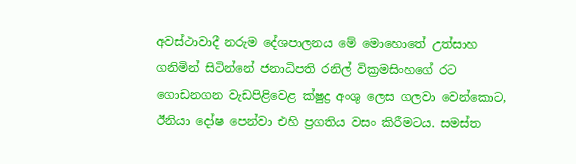අවස්ථාවාදී නරුම දේශපාලනය මේ මොහොතේ උත්සාහ ගනිමින් සිටින්නේ ජනාධිපති රනිල් වික්‍රමසිංහගේ රට ගොඩනගන වැඩපිළිවෙළ ක්ෂුද්‍ර අංශු ලෙස ගලවා වෙන්කොට, ඊනියා දෝෂ පෙන්වා එහි ප්‍රගතිය වසං කිරීමටය. සමස්ත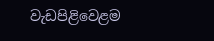වැඩපිළිවෙළම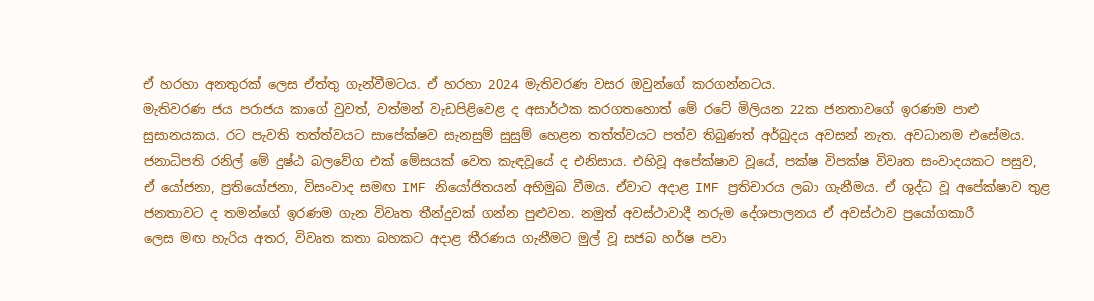ඒ හරහා අනතුරක් ලෙස ඒත්තු ගැන්වීමටය. ඒ හරහා 2024 මැතිවරණ වසර ඔවුන්ගේ කරගන්නටය.
මැතිවරණ ජය පරාජය කාගේ වුවත්, වත්මන් වැඩපිළිවෙළ ද අසාර්ථක කරගතහොත් මේ රටේ මිලියන 22ක ජනතාවගේ ඉරණම පාළු සුසානයකය. රට පැවති තත්ත්වයට සාපේක්ෂව සැනසුම් සුසුම් හෙළන තත්ත්වයට පත්ව තිබුණත් අර්බුදය අවසන් නැත. අවධානම එසේමය.
ජනාධිපති රනිල් මේ දුෂ්ඨ බලවේග එක් මේසයක් වෙත කැඳවූයේ ද එනිසාය. එහිවූ අපේක්ෂාව වූයේ, පක්ෂ විපක්ෂ විවෘත සංවාදයකට පසුව, ඒ යෝජනා, ප්‍රතියෝජනා, විසංවාද සමඟ IMF නියෝජිතයන් අභිමුඛ වීමය. ඒවාට අදාළ IMF ප්‍රතිචාරය ලබා ගැනීමය. ඒ ශුද්ධ වූ අපේක්ෂාව තුළ ජනතාවට ද තමන්ගේ ඉරණම ගැන විවෘත තීන්දුවක් ගන්න පුළුවන. නමුත් අවස්ථාවාදී නරුම දේශපාලනය ඒ අවස්ථාව ප්‍රයෝගකාරී
ලෙස මඟ හැරිය අතර, විවෘත කතා බහකට අදාළ තීරණය ගැනීමට මුල් වූ සජබ හර්ෂ පවා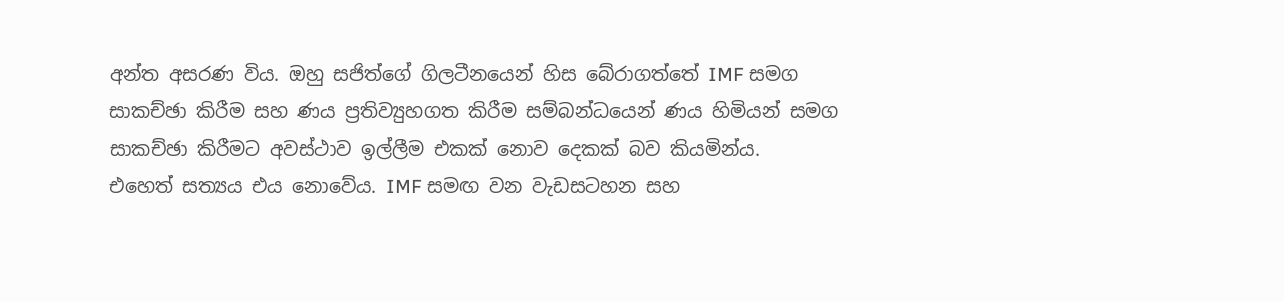අන්ත අසරණ විය. ඔහු සජිත්ගේ ගිලටීනයෙන් හිස බේරාගත්තේ IMF සමග සාකච්ඡා කිරීම සහ ණය ප්‍රතිව්‍යුහගත කිරීම සම්බන්ධයෙන් ණය හිමියන් සමග සාකච්ඡා කිරීමට අවස්ථාව ඉල්ලීම එකක් නොව දෙකක් බව කියමින්ය.
එහෙත් සත්‍යය එය නොවේය. IMF සමඟ වන වැඩසටහන සහ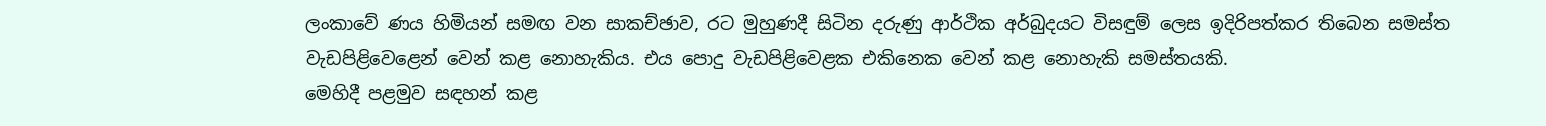ලංකාවේ ණය හිමියන් සමඟ වන සාකච්ඡාව, රට මුහුණදී සිටින දරුණු ආර්ථික අර්බුදයට විසඳුම් ලෙස ඉදිරිපත්කර තිබෙන සමස්ත වැඩපිළිවෙළෙන් වෙන් කළ නොහැකිය. එය පොදු වැඩපිළිවෙළක එකිනෙක වෙන් කළ නොහැකි සමස්තයකි.
මෙහිදී පළමුව සඳහන් කළ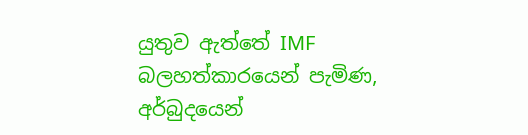යුතුව ඇත්තේ IMF බලහත්කාරයෙන් පැමිණ, අර්බුදයෙන්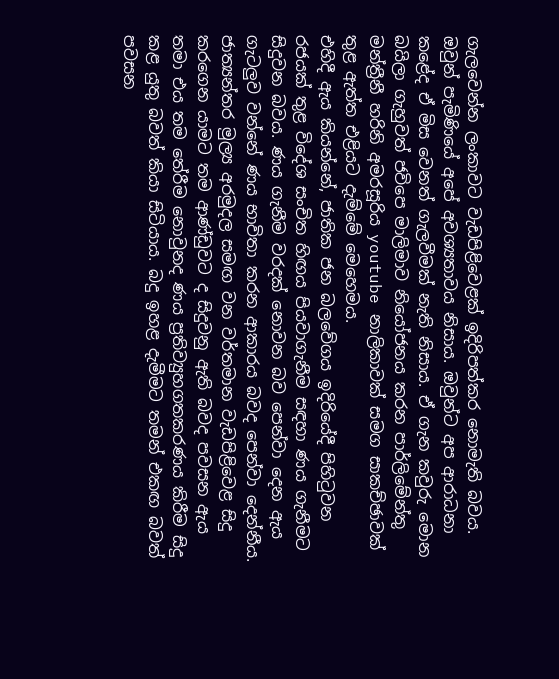ගැලවෙන්න ලංකාවට වැඩපිළිවෙළක් ඉදිරිපත්කර නොමැති බවය. ඔවුන් පැමිණියේ අපේ අවශ්‍යතාවය නිසාය. ඔවුන්ට අප ආරාධනා කළේද ඒ මිස වෙනත් ගැලවීමක් නැති නිසාය. ඒ ගැන කවුරු මොන බයිලා ගැහුවත් ජවිපෙ මාලිමාව නියෝජනය කරන පාර්ලිමේන්තු මන්ත්‍රීනී හරිනි අමරසූරිය youtube නාලිකාවක් සමග සාකච්ඡාවක් තුළ ඇත්ත එළියට දැම්මේ මෙහෙමය.
එහිදී ඇය කියන්නේ, ජාතික ජන බලවේගය ඉදිරියේදී පිහිටුවන රජයක් තුළ විදේශ සංචිත හිඟය පියවාගැනීම සඳහා ණය ගැනීමට සිදුවන බවය. ණය ගැනීම වරදක් නොවන බව පෙන්වා දෙන ඇය ගැටලු‍ව වන්නේ ණය භාවිතා කරන ආකාරය බවද පෙන්වා දෙන්නීය. ජාත්‍යන්තර මුල්‍ය අරමුදල සමඟ වන වර්තමාන වැඩපිළිවෙළ සිදු කරගෙන යාමට තම ආණ්ඩුවට ද සිදුවනු ඇති බවද පවසන ඇය තමා එය තම තේරීම නොවුනද ණය ප්‍රතිව්‍යුහගතකරණය කිරීම සිදු කළ යුතු බවත් කියා සිටියාය. බදු ඉහළ දැමීමට තමන් එකඟ බවත් පවසන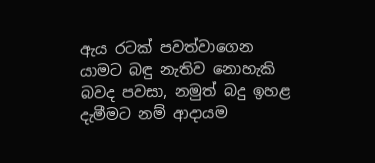ඇය රටක් පවත්වාගෙන යාමට බඳු නැතිව නොහැකි බවද පවසා, නමුත් බදු ඉහළ දැමීමට නම් ආදායම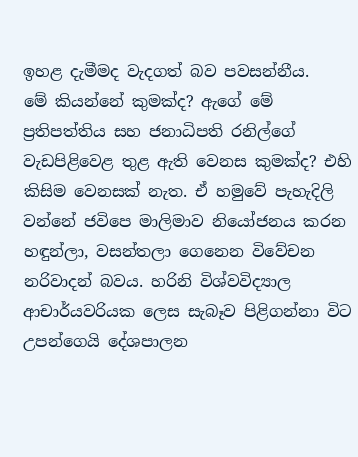ඉහළ දැමීමද වැදගත් බව පවසන්නීය.
මේ කියන්නේ කුමක්ද? ඇගේ මේ ප්‍රතිපත්තිය සහ ජනාධිපති රනිල්ගේ වැඩපිළිවෙළ තුළ ඇති වෙනස කුමක්ද? එහි කිසිම වෙනසක් නැත. ඒ හමුවේ පැහැදිලි වන්නේ ජවිපෙ මාලිමාව නියෝජනය කරන හඳුන්ලා, වසන්තලා ගෙනෙන විවේචන නරිවාදන් බවය. හරිනි විශ්වවිද්‍යාල ආචාර්යවරියක ලෙස සැබෑව පිළිගන්නා විට උපන්ගෙයි දේශපාලන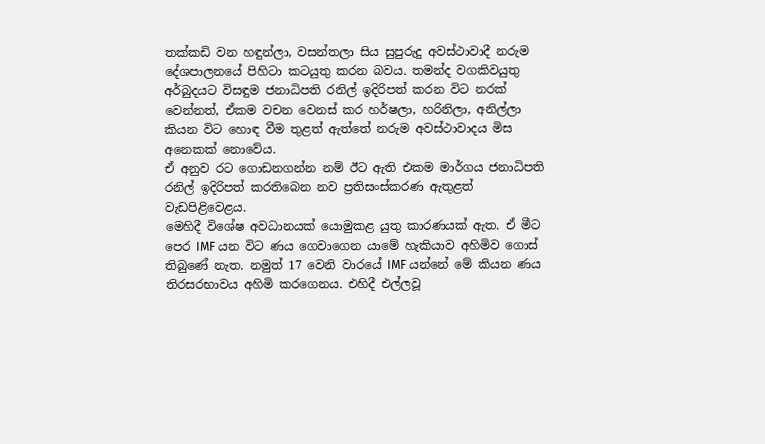තක්කඩි වන හඳුන්ලා, වසන්තලා සිය සුපුරුදු අවස්ථාවාදී නරුම දේශපාලනයේ පිහිටා කටයුතු කරන බවය. තමන්ද වගකිවයුතු අර්බුදයට විසඳුම ජනාධිපති රනිල් ඉදිරිපත් කරන විට නරක් වෙන්නත්, ඒකම වචන වෙනස් කර හර්ෂලා, හරිනිලා, අනිල්ලා කියන විට හොඳ වීම තුළත් ඇත්තේ නරුම අවස්ථාවාදය මිස අනෙකක් නොවේය.
ඒ අනුව රට ගොඩනගන්න නම් ඊට ඇති එකම මාර්ගය ජනාධිපති රනිල් ඉදිරිපත් කරතිබෙන නව ප්‍රතිසංස්කරණ ඇතුළත් වැඩපිළිවෙළය.
මෙහිදී විශේෂ අවධානයක් යොමුකළ යුතු කාරණයක් ඇත. ඒ මීට පෙර IMF යන විට ණය ගෙවාගෙන යාමේ හැකියාව අහිමිව ගොස් තිබුණේ නැත. නමුත් 17 වෙනි වාරයේ IMF යන්නේ මේ කියන ණය තිරසරභාවය අහිමි කරගෙනය. එහිදී එල්ලවූ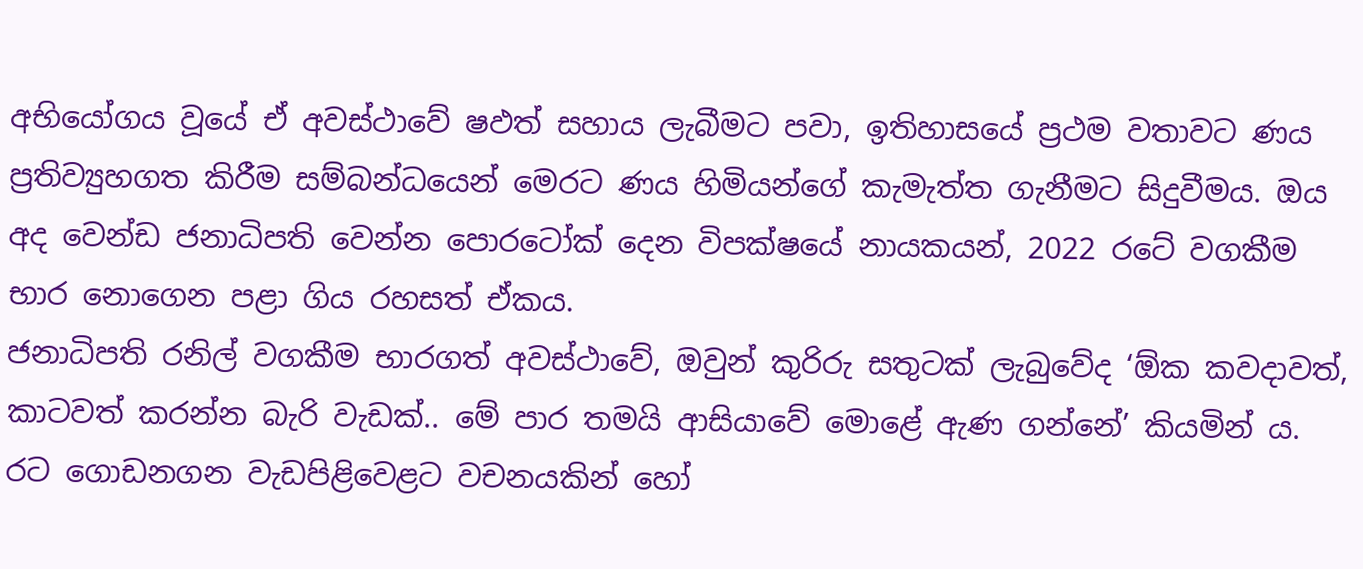අභියෝගය වූයේ ඒ අවස්ථාවේ ෂඵත්‍ සහාය ලැබීමට පවා, ඉතිහාසයේ ප්‍රථම වතාවට ණය ප්‍රතිව්‍යුහගත කිරීම සම්බන්ධයෙන් මෙරට ණය හිමියන්ගේ කැමැත්ත ගැනීමට සිදුවීමය. ඔය අද වෙන්ඩ ජනාධිපති වෙන්න පොරටෝක් දෙන විපක්ෂයේ නායකයන්, 2022 රටේ වගකීම භාර නොගෙන පළා ගිය රහසත් ඒකය.
ජනාධිපති රනිල් වගකීම භාරගත් අවස්ථාවේ, ඔවුන් කුරිරු සතුටක් ලැබුවේද ‘ඕක කවදාවත්, කාටවත් කරන්න බැරි වැඩක්.. මේ පාර තමයි ආසියාවේ මොළේ ඇණ ගන්නේ’ කියමින් ය. රට ගොඩනගන වැඩපිළිවෙළට වචනයකින් හෝ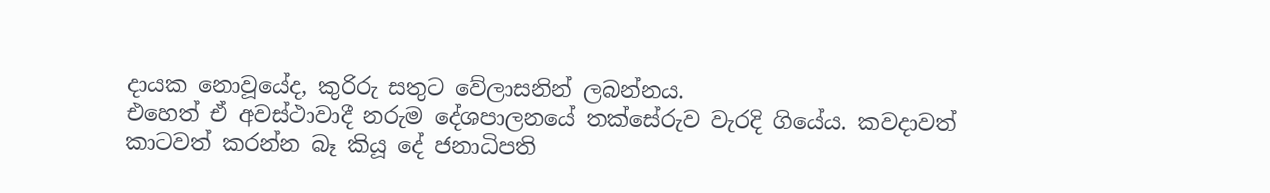දායක නොවූයේද, කුරිරු සතුට වේලාසනින් ලබන්නය.
එහෙත් ඒ අවස්ථාවාදී නරුම දේශපාලනයේ තක්සේරුව වැරදි ගියේය. කවදාවත් කාටවත් කරන්න බෑ කියූ දේ ජනාධිපති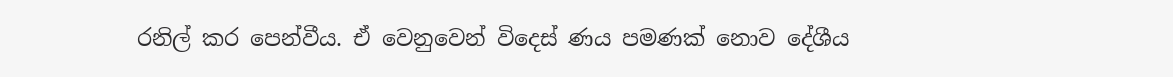රනිල් කර පෙන්වීය. ඒ වෙනුවෙන් විදෙස් ණය පමණක් නොව දේශීය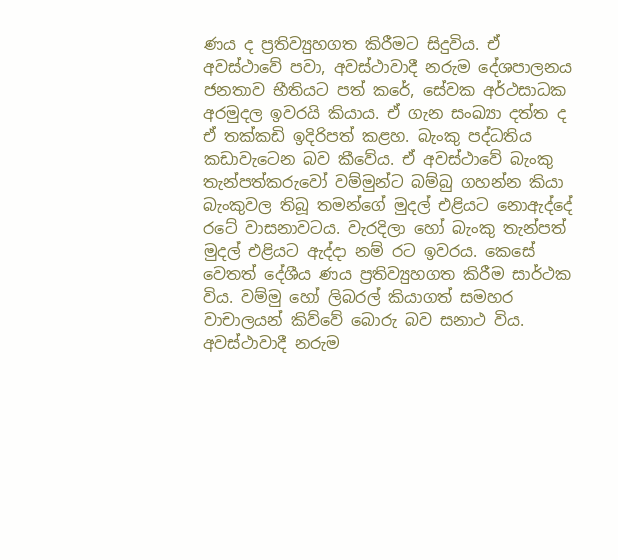ණය ද ප්‍රතිව්‍යුහගත කිරීමට සිදුවිය. ඒ අවස්ථාවේ පවා, අවස්ථාවාදී නරුම දේශපාලනය ජනතාව භීතියට පත් කරේ, සේවක අර්ථසාධක අරමුදල ඉවරයි කියාය. ඒ ගැන සංඛ්‍යා දත්ත ද ඒ තක්කඩි ඉදිරිපත් කළහ. බැංකු පද්ධතිය කඩාවැටෙන බව කීවේය. ඒ අවස්ථාවේ බැංකු තැන්පත්කරුවෝ වම්මුන්ට බම්බු ගහන්න කියා බැංකුවල තිබූ තමන්ගේ මුදල් එළියට නොඇද්දේ රටේ වාසනාවටය. වැරදිලා හෝ බැංකු තැන්පත් මුදල් එළියට ඇද්දා නම් රට ඉවරය. කෙසේ වෙතත් දේශීය ණය ප්‍රතිව්‍යුහගත කිරීම සාර්ථක විය. වම්මු හෝ ලිබරල් කියාගත් සමහර වාචාලයන් කිව්වේ බොරු බව සනාථ විය.
අවස්ථාවාදී නරුම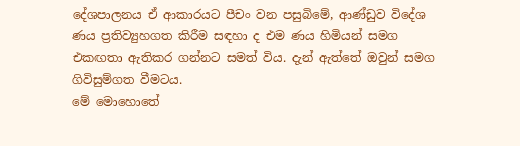දේශපාලනය ඒ ආකාරයට පීචං වන පසුබිමේ, ආණ්ඩුව විදේශ ණය ප්‍රතිව්‍යුහගත කිරීම සඳහා ද එම ණය හිමියන් සමග එකඟතා ඇතිකර ගන්නට සමත් විය. දැන් ඇත්තේ ඔවුන් සමග ගිවිසුම්ගත වීමටය.
මේ මොහොතේ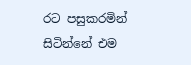රට පසුකරමින් සිටින්නේ එම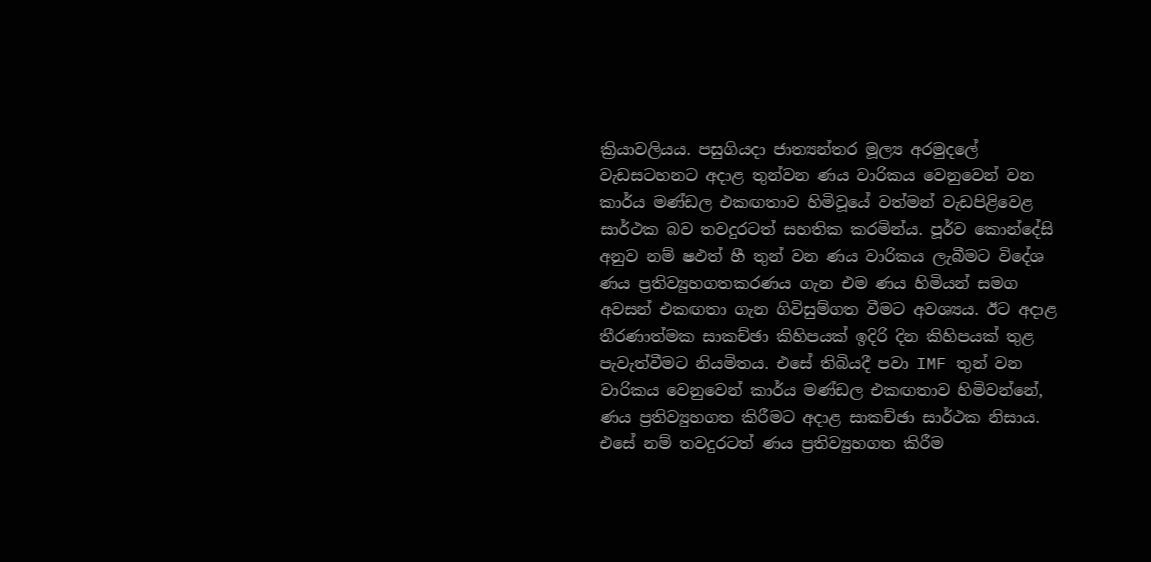ක්‍රියාවලියය. පසුගියදා ජාත්‍යන්තර මූල්‍ය අරමුදලේ වැඩසටහනට අදාළ තුන්වන ණය වාරිකය වෙනුවෙන් වන කාර්ය මණ්ඩල එකඟතාව හිමිවූයේ වත්මන් වැඩපිළිවෙළ සාර්ථක බව තවදුරටත් සහතික කරමින්ය. පූර්ව කොන්දේසි අනුව නම් ෂඵත්‍ හී තුන් වන ණය වාරිකය ලැබීමට විදේශ ණය ප්‍රතිව්‍යුහගතකරණය ගැන එම ණය හිමියන් සමග අවසන් එකඟතා ගැන ගිවිසුම්ගත වීමට අවශ්‍යය. ඊට අදාළ තීරණාත්මක සාකච්ඡා කිහිපයක් ඉදිරි දින කිහිපයක් තුළ පැවැත්වීමට නියමිතය. එසේ තිබියදී පවා IMF තුන් වන වාරිකය වෙනුවෙන් කාර්ය මණ්ඩල එකඟතාව හිමිවන්නේ, ණය ප්‍රතිව්‍යුහගත කිරීමට අදාළ සාකච්ඡා සාර්ථක නිසාය.
එසේ නම් තවදුරටත් ණය ප්‍රතිව්‍යුහගත කිරීම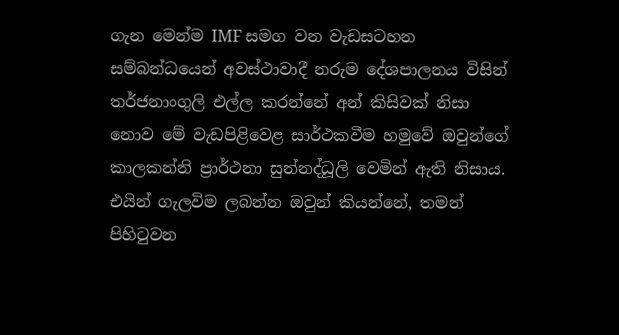ගැන මෙන්ම IMF සමග වන වැඩසටහන සම්බන්ධයෙන් අවස්ථාවාදී නරුම දේශපාලනය විසින් තර්ජනාංගුලි එල්ල කරන්නේ අන් කිසිවක් නිසා නොව මේ වැඩපිළිවෙළ සාර්ථකවීම හමුවේ ඔවුන්ගේ කාලකන්නි ප්‍රාර්ථනා සුන්නද්ධූලි වෙමින් ඇති නිසාය.
එයින් ගැලවිම ලබන්න ඔවුන් කියන්නේ, තමන් පිහිටුවන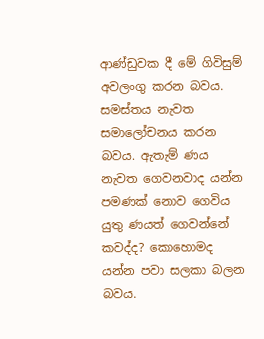ආණ්ඩුවක දී මේ ගිවිසුම් අවලංගු කරන බවය. සමස්තය නැවත සමාලෝචනය කරන බවය. ඇතැම් ණය නැවත ගෙවනවාද යන්න පමණක් නොව ගෙවිය යුතු ණයත් ගෙවන්නේ කවද්ද? කොහොමද යන්න පවා සලකා බලන බවය.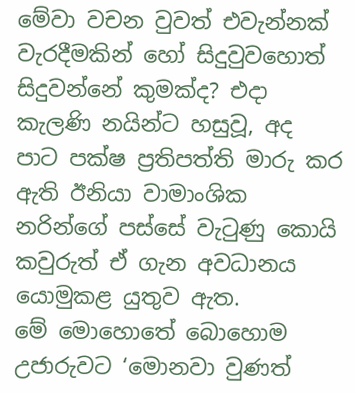මේවා වචන වුවත් එවැන්නක් වැරදීමකින් හෝ සිදුවුවහොත් සිදුවන්නේ කුමක්ද? එදා කැලණි නයින්ට හසුවූ, අද පාට පක්ෂ ප්‍රතිපත්ති මාරු කර ඇති ඊනියා වාමාංශික නරින්ගේ පස්සේ වැටුණු කොයි කවුරුත් ඒ ගැන අවධානය යොමුකළ යුතුව ඇත.
මේ මොහොතේ බොහොම උජාරුවට ‘මොනවා වුණත්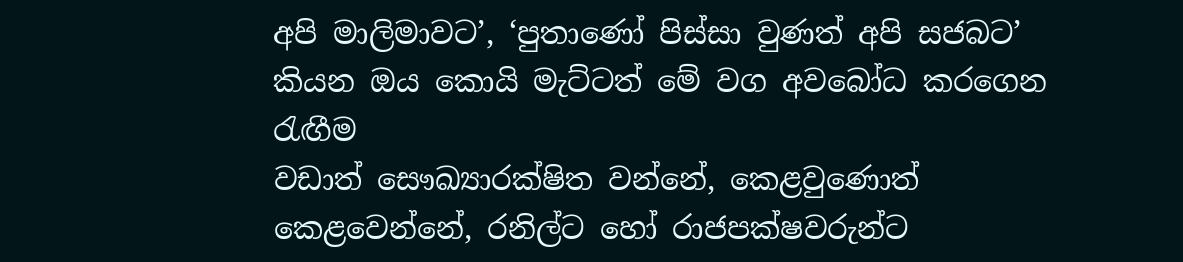අපි මාලිමාවට’, ‘පුතාණෝ පිස්සා වුණත් අපි සජබට’ කියන ඔය කොයි මැට්ටත් මේ වග අවබෝධ කරගෙන රැඟීම
වඩාත් සෞඛ්‍යාරක්ෂිත වන්නේ, කෙළවුණොත් කෙළවෙන්නේ, රනිල්ට හෝ රාජපක්ෂවරුන්ට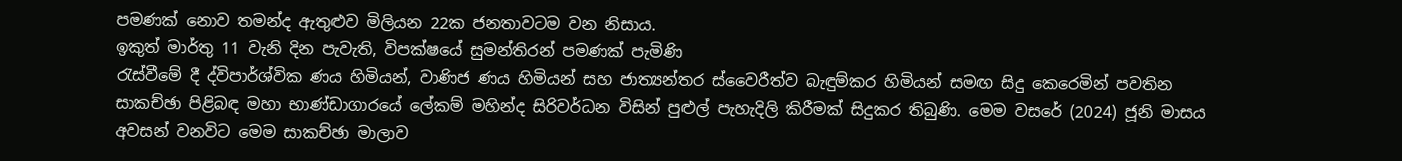පමණක් නොව තමන්ද ඇතුළුව මිලියන 22ක ජනතාවටම වන නිසාය.
ඉකුත් මාර්තු 11 වැනි දින පැවැති, විපක්ෂයේ සුමන්තිරන් පමණක් පැමිණි
රැස්වීමේ දී ද්විපාර්ශ්වික ණය හිමියන්, වාණිජ ණය හිමියන් සහ ජාත්‍යන්තර ස්වෛරීත්ව බැඳුම්කර හිමියන් සමඟ සිදු කෙරෙමින් පවතින සාකච්ඡා පිළිබඳ මහා භාණ්ඩාගාරයේ ලේකම් මහින්ද සිරිවර්ධන විසින් පුළුල් පැහැදිලි කිරීමක් සිදුකර තිබුණි. මෙම වසරේ (2024) ජූනි මාසය අවසන් වනවිට මෙම සාකච්ඡා මාලාව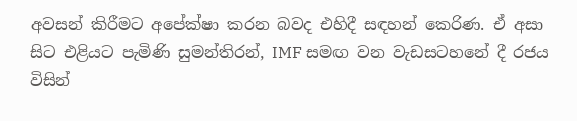අවසන් කිරීමට අපේක්ෂා කරන බවද එහිදී සඳහන් කෙරිණ. ඒ අසා සිට එළියට පැමිණි සුමන්තිරන්, IMF සමඟ වන වැඩසටහනේ දී රජය විසින්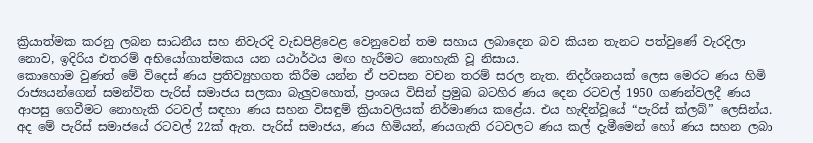ක්‍රියාත්මක කරනු ලබන සාධනීය සහ නිවැරදි වැඩපිළිවෙළ වෙනුවෙන් තම සහාය ලබාදෙන බව කියන තැනට පත්වුණේ වැරදිලා නොව, ඉදිරිය එතරම් අභියෝගාත්මකය යන යථාර්ථය මඟ හැරීමට නොහැකි වූ නිසාය.
කොහොම වුණත් මේ විදෙස් ණය ප්‍රතිව්‍යුහගත කිරීම යන්න ඒ පවසන වචන තරම් සරල නැත. නිදර්ශනයක් ලෙස මෙරට ණය හිමි රාජ්‍යයන්ගෙන් සමන්විත පැරිස් සමාජය සලකා බැලුවහොත්, ප්‍රංශය විසින් ප්‍රමුඛ බටහිර ණය දෙන රටවල් 1950 ගණන්වලදී ණය ආපසු ගෙවීමට නොහැකි රටවල් සඳහා ණය සහන විසඳුම් ක්‍රියාවලියක් නිර්මාණය කළේය. එය හැඳින්වූයේ “පැරිස් ක්ලබ්” ලෙසින්ය. අද මේ පැරිස් සමාජයේ රටවල් 22ක් ඇත. පැරිස් සමාජය, ණය හිමියන්, ණයගැති රටවලට ණය කල් දැමීමෙන් හෝ ණය සහන ලබා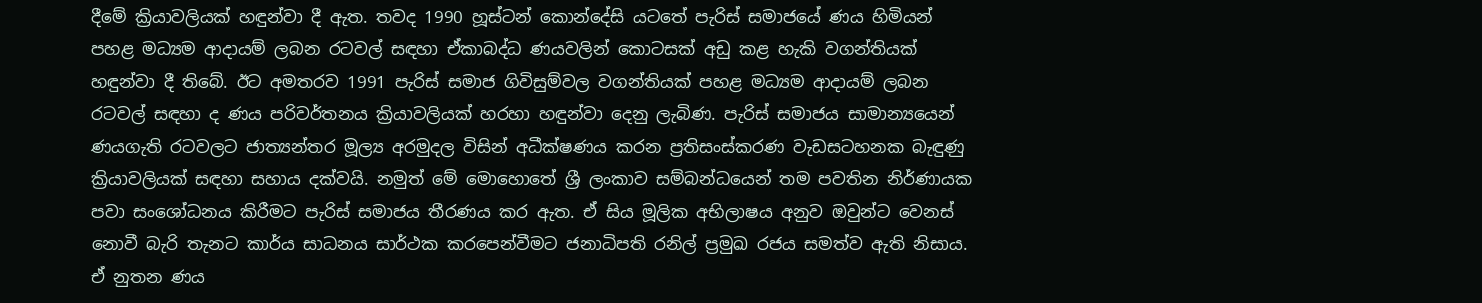දීමේ ක්‍රියාවලියක් හඳුන්වා දී ඇත. තවද 1990 හූස්ටන් කොන්දේසි යටතේ පැරිස් සමාජයේ ණය හිමියන් පහළ මධ්‍යම ආදායම් ලබන රටවල් සඳහා ඒකාබද්ධ ණයවලින් කොටසක් අඩු කළ හැකි වගන්තියක් හඳුන්වා දී තිබේ. ඊට අමතරව 1991 පැරිස් සමාජ ගිවිසුම්වල වගන්තියක් පහළ මධ්‍යම ආදායම් ලබන රටවල් සඳහා ද ණය පරිවර්තනය ක්‍රියාවලියක් හරහා හඳුන්වා දෙනු ලැබිණ. පැරිස් සමාජය සාමාන්‍යයෙන් ණයගැති රටවලට ජාත්‍යන්තර මූල්‍ය අරමුදල විසින් අධීක්ෂණය කරන ප්‍රතිසංස්කරණ වැඩසටහනක බැඳුණු ක්‍රියාවලියක් සඳහා සහාය දක්වයි. නමුත් මේ මොහොතේ ශ්‍රී ලංකාව සම්බන්ධයෙන් තම පවතින නිර්ණායක පවා සංශෝධනය කිරීමට පැරිස් සමාජය තීරණය කර ඇත. ඒ සිය මූලික අභිලාෂය අනුව ඔවුන්ට වෙනස් නොවී බැරි තැනට කාර්ය සාධනය සාර්ථක කරපෙන්වීමට ජනාධිපති රනිල් ප්‍රමුඛ රජය සමත්ව ඇති නිසාය. ඒ නුතන ණය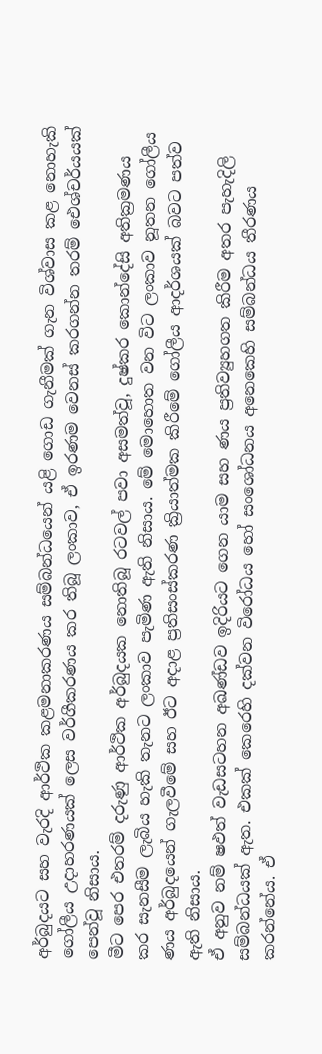අර්බුදයට සහ වැරදි ආර්ථික කළමනාකරණය සම්බන්ධයෙන් යළි ගොඩ ගැනීමක් ගැන විශ්වාස කළ නොහැකි ගෝලීය උදාහරණයක් ලෙස වර්ගීකරණය කර තිබූ ලංකාව, ඒ ඉරණම වෙනස් කරගන්න තරම් ඓශ්චර්යයක් පෙන්වූ නිසාය.
මීට පෙර එතරම් දරුණු ආර්ථික අර්බුදයක නොතිබූ රටවල් පවා අසමත්වූ, දුෂ්කර කොන්දේසි අතික්‍රමණය කර සැනසීම ලැබිය හැකි තැනට ලංකාව පැමිණ ඇති නිසාය. මේ මොහොත වන විට ලංකාව නූතන ගෝලීය ණය අර්බුදයෙන් ගැලවීමේ සහ ඊට අදාළ ප්‍රතිසංස්කරණ ක්‍රියාත්මක කිරීමේ ගෝලීය ආදර්ශයක් බවට පත්ව ඇති නිසාය.
ඒ අනුව නම් ෂඵත්‍ වැඩසටහන අඛණ්ඩව ඉදිරියට ගෙන යාම සහ ණය ප්‍රතිව්‍යුහගත කිරීම අතර පැහැදිලි සම්බන්ධයක් ඇත. එකක් කෙරෙහි දක්වන විරෝධය හෝ සංශෝධනය අනෙකෙහි සම්බන්ධය තීරණය කරන්නේය. ඒ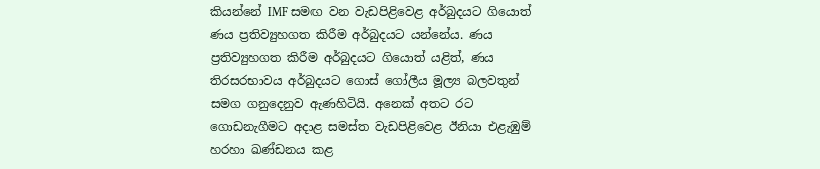කියන්නේ IMF සමඟ වන වැඩපිළිවෙළ අර්බුදයට ගියොත් ණය ප්‍රතිව්‍යුහගත කිරීම අර්බුදයට යන්නේය. ණය ප්‍රතිව්‍යුහගත කිරීම අර්බුදයට ගියොත් යළිත්, ණය තිරසරභාවය අර්බුදයට ගොස් ගෝලීය මූල්‍ය බලවතුන් සමග ගනුදෙනුව ඇණහිටියි. අනෙක් අතට රට ගොඩනැගීමට අදාළ සමස්ත වැඩපිළිවෙළ ඊනියා එළැඹුම් හරහා ඛණ්ඩනය කළ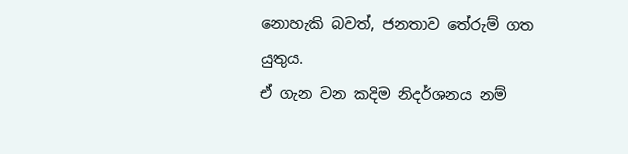නොහැකි බවත්, ජනතාව තේරුම් ගත යුතුය.
ඒ ගැන වන කදිම නිදර්ශනය නම්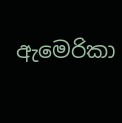ඇමෙරිකා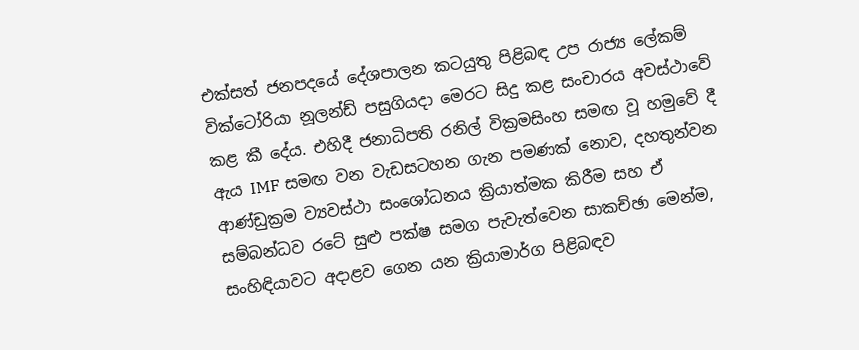එක්සත් ජනපදයේ දේශපාලන කටයුතු පිළිබඳ උප රාජ්‍ය ලේකම් වික්ටෝරියා නූලන්ඩ් පසුගියදා මෙරට සිදු කළ සංචාරය අවස්ථාවේ කළ කී දේය. එහිදී ජනාධිපති රනිල් වික්‍රමසිංහ සමඟ වූ හමුවේ දී ඇය IMF සමඟ වන වැඩසටහන ගැන පමණක් නොව, දහතුන්වන ආණ්ඩුක්‍රම ව්‍යවස්ථා සංශෝධනය ක්‍රියාත්මක කිරීම සහ ඒ සම්බන්ධව රටේ සුළු පක්ෂ සමග පැවැත්වෙන සාකච්ඡා මෙන්ම, සංහිඳියාවට අදාළව ගෙන යන ක්‍රියාමාර්ග පිළිබඳව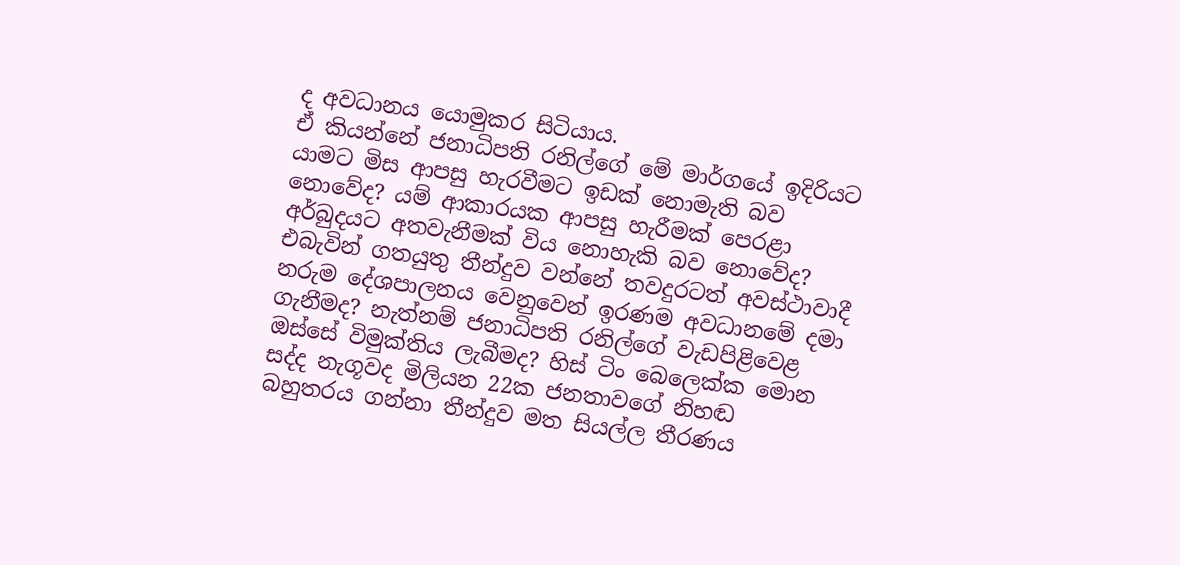ද අවධානය යොමුකර සිටියාය.
ඒ කියන්නේ ජනාධිපති රනිල්ගේ මේ මාර්ගයේ ඉදිරියට යාමට මිස ආපසු හැරවීමට ඉඩක් නොමැති බව නොවේද? යම් ආකාරයක ආපසු හැරීමක් පෙරළා අර්බුදයට අතවැනීමක් විය නොහැකි බව නොවේද? එබැවින් ගතයුතු තීන්දුව වන්නේ තවදුරටත් අවස්ථාවාදී නරුම දේශපාලනය වෙනුවෙන් ඉරණම අවධානමේ දමා ගැනීමද? නැත්නම් ජනාධිපති රනිල්ගේ වැඩපිළිවෙළ ඔස්සේ විමුක්තිය ලැබීමද? හිස් ටිං බෙලෙක්ක මොන සද්ද නැගූවද මිලියන 22ක ජනතාවගේ නිහඬ බහුතරය ගන්නා තීන්දුව මත සියල්ල තීරණය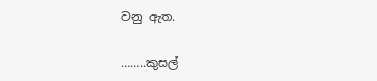වනු ඇත.

……..කුසල්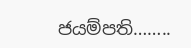ජයම්පති……..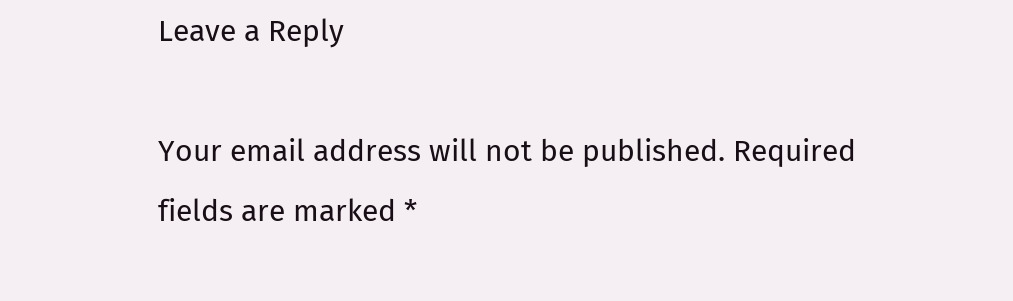Leave a Reply

Your email address will not be published. Required fields are marked *